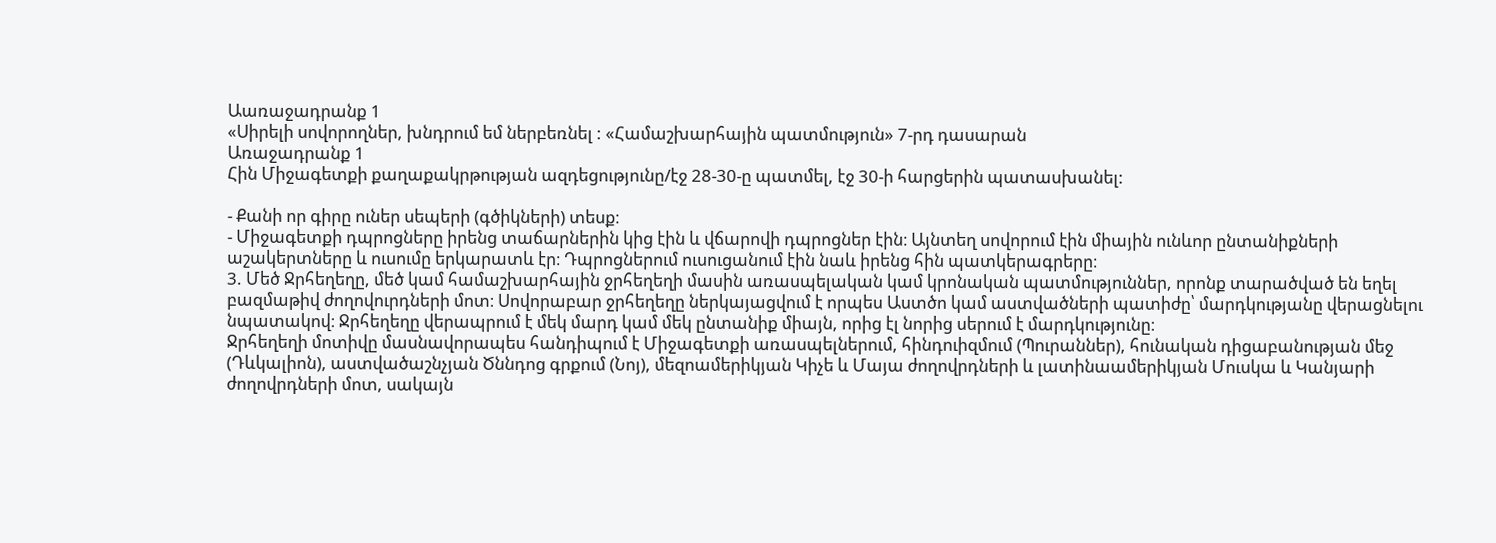Աառաջադրանք 1
«Սիրելի սովորողներ, խնդրում եմ ներբեռնել : «Համաշխարհային պատմություն» 7-րդ դասարան
Առաջադրանք 1
Հին Միջագետքի քաղաքակրթության ազդեցությունը/էջ 28-30-ը պատմել, էջ 30-ի հարցերին պատասխանել:

- Քանի որ գիրը ուներ սեպերի (գծիկների) տեսք։
- Միջագետքի դպրոցները իրենց տաճարներին կից էին և վճարովի դպրոցներ էին։ Այնտեղ սովորում էին միային ունևոր ընտանիքների աշակերտները և ուսումը երկարատև էր։ Դպրոցներում ուսուցանում էին նաև իրենց հին պատկերագրերը։
3. Մեծ Ջրհեղեղը, մեծ կամ համաշխարհային ջրհեղեղի մասին առասպելական կամ կրոնական պատմություններ, որոնք տարածված են եղել բազմաթիվ ժողովուրդների մոտ։ Սովորաբար ջրհեղեղը ներկայացվում է որպես Աստծո կամ աստվածների պատիժը՝ մարդկությանը վերացնելու նպատակով։ Ջրհեղեղը վերապրում է մեկ մարդ կամ մեկ ընտանիք միայն, որից էլ նորից սերում է մարդկությունը։
Ջրհեղեղի մոտիվը մասնավորապես հանդիպում է Միջագետքի առասպելներում, հինդուիզմում (Պուրաններ), հունական դիցաբանության մեջ (Դևկալիոն), աստվածաշնչյան Ծննդոց գրքում (Նոյ), մեզոամերիկյան Կիչե և Մայա ժողովրդների և լատինաամերիկյան Մուսկա և Կանյարի ժողովրդների մոտ, սակայն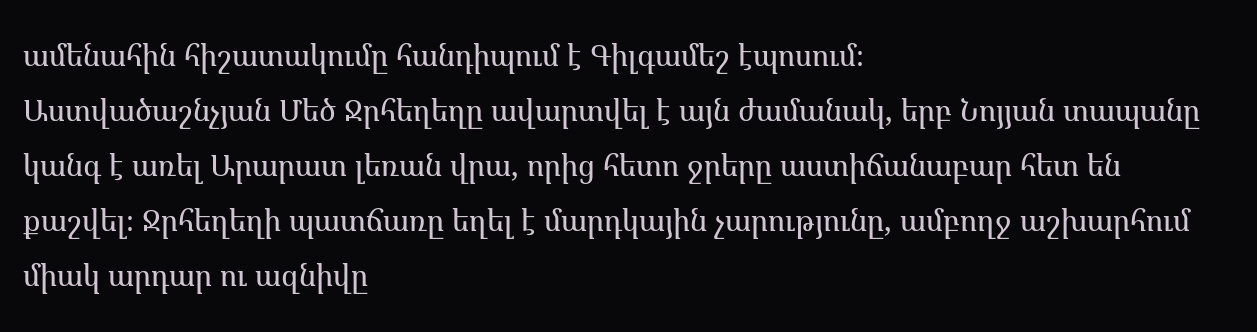ամենահին հիշատակումը հանդիպում է Գիլգամեշ էպոսում։
Աստվածաշնչյան Մեծ Ջրհեղեղը ավարտվել է այն ժամանակ, երբ Նոյյան տապանը կանգ է առել Արարատ լեռան վրա, որից հետո ջրերը աստիճանաբար հետ են քաշվել։ Ջրհեղեղի պատճառը եղել է մարդկային չարությունը, ամբողջ աշխարհում միակ արդար ու ազնիվը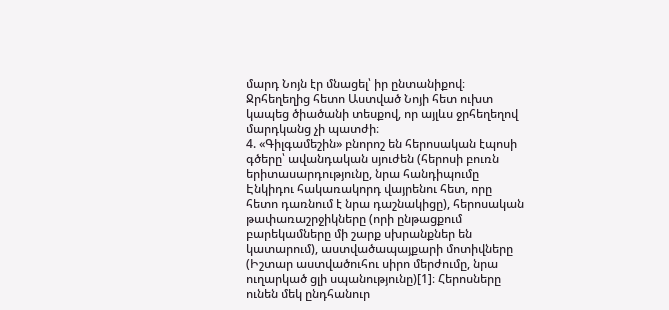մարդ Նոյն էր մնացել՝ իր ընտանիքով։ Ջրհեղեղից հետո Աստված Նոյի հետ ուխտ կապեց ծիածանի տեսքով, որ այլևս ջրհեղեղով մարդկանց չի պատժի։
4. «Գիլգամեշին» բնորոշ են հերոսական էպոսի գծերը՝ ավանդական սյուժեն (հերոսի բուռն երիտասարդությունը, նրա հանդիպումը Էնկիդու հակառակորդ վայրենու հետ, որը հետո դառնում է նրա դաշնակիցը), հերոսական թափառաշրջիկները (որի ընթացքում բարեկամները մի շարք սխրանքներ են կատարում), աստվածապայքարի մոտիվները (Իշտար աստվածուհու սիրո մերժումը, նրա ուղարկած ցլի սպանությունը)[1]։ Հերոսները ունեն մեկ ընդհանուր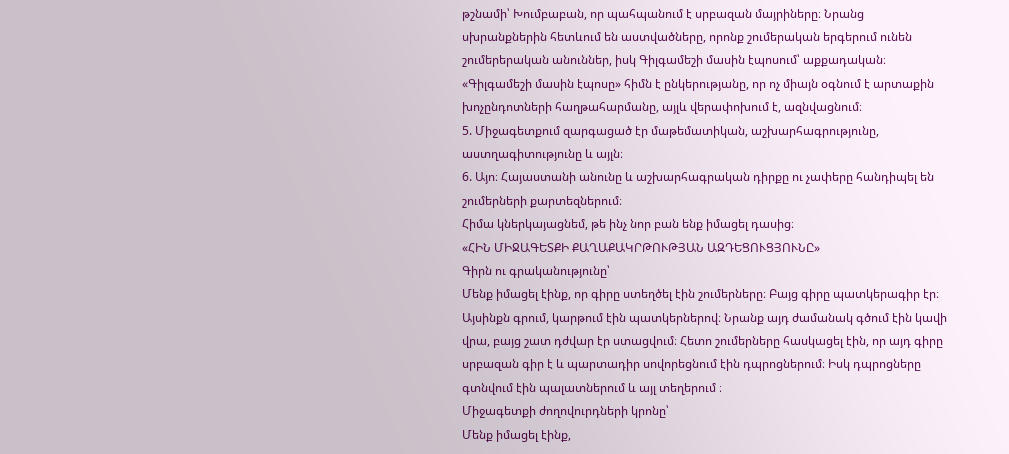թշնամի՝ Խումբաբան, որ պահպանում է սրբազան մայրիները։ Նրանց սխրանքներին հետևում են աստվածները, որոնք շումերական երգերում ունեն շումերերական անուններ, իսկ Գիլգամեշի մասին էպոսում՝ աքքադական։ «Գիլգամեշի մասին էպոսը» հիմն է ընկերությանը, որ ոչ միայն օգնում է արտաքին խոչընդոտների հաղթահարմանը, այլև վերափոխում է, ազնվացնում։
5. Միջագետքում զարգացած էր մաթեմատիկան, աշխարհագրությունը, աստղագիտությունը և այլն։
6. Այո։ Հայաստանի անունը և աշխարհագրական դիրքը ու չափերը հանդիպել են շումերների քարտեզներում։
Հիմա կներկայացնեմ, թե ինչ նոր բան ենք իմացել դասից։
«ՀԻՆ ՄԻՋԱԳԵՏՔԻ ՔԱՂԱՔԱԿՐԹՈՒԹՅԱՆ ԱԶԴԵՑՈՒՑՅՈՒՆԸ»
Գիրն ու գրականությունը՝
Մենք իմացել էինք, որ գիրը ստեղծել էին շումերները։ Բայց գիրը պատկերագիր էր։ Այսինքն գրում, կարթում էին պատկերներով։ Նրանք այդ ժամանակ գծում էին կավի վրա, բայց շատ դժվար էր ստացվում։ Հետո շումերները հասկացել էին, որ այդ գիրը սրբազան գիր է և պարտադիր սովորեցնում էին դպրոցներում։ Իսկ դպրոցները գտնվում էին պալատներում և այլ տեղերում ։
Միջագետքի ժողովուրդների կրոնը՝
Մենք իմացել էինք,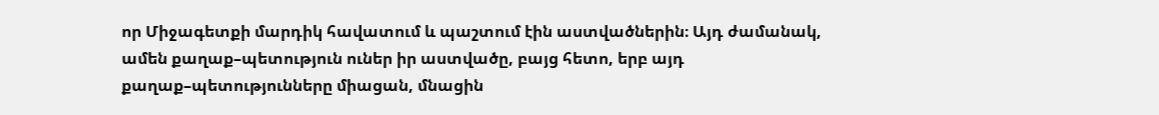որ Միջագետքի մարդիկ հավատում և պաշտում էին աստվածներին։ Այդ ժամանակ, ամեն քաղաք–պետություն ուներ իր աստվածը, բայց հետո, երբ այդ քաղաք–պետությունները միացան, մնացին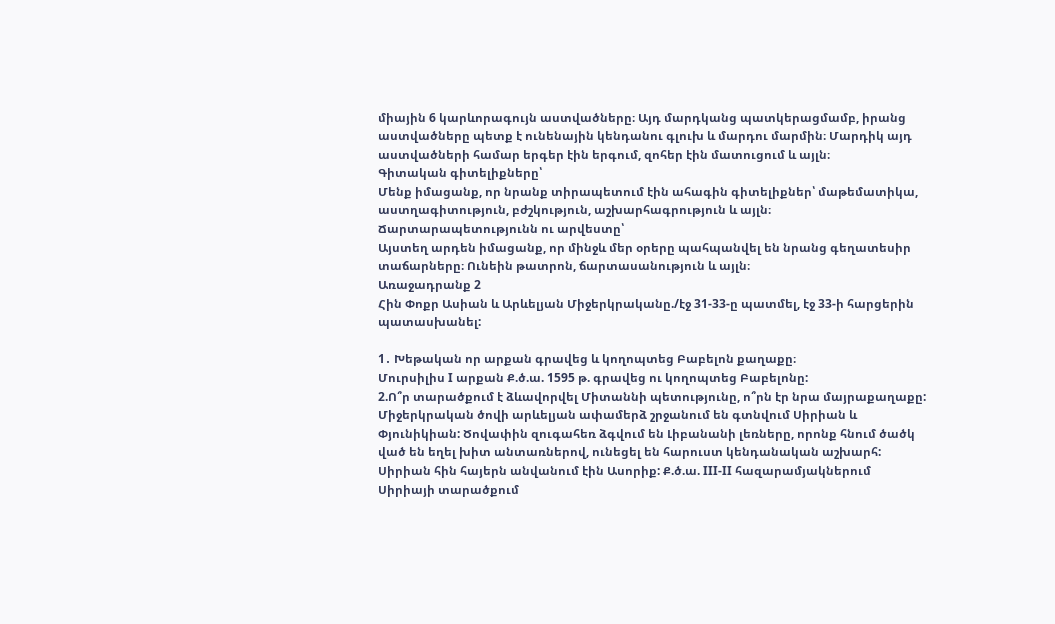միային 6 կարևորագույն աստվածները։ Այդ մարդկանց պատկերացմամբ, իրանց աստվածները պետք է ունենային կենդանու գլուխ և մարդու մարմին։ Մարդիկ այդ աստվածների համար երգեր էին երգում, զոհեր էին մատուցում և այլն։
Գիտական գիտելիքները՝
Մենք իմացանք, որ նրանք տիրապետում էին ահագին գիտելիքներ՝ մաթեմատիկա, աստղագիտություն, բժշկություն, աշխարհագրություն և այլն։
Ճարտարապետությունն ու արվեստը՝
Այստեղ արդեն իմացանք, որ մինջև մեր օրերը պահպանվել են նրանց գեղատեսիր տաճարները։ Ունեին թատրոն, ճարտասանություն և այլն։
Առաջադրանք 2
Հին Փոքր Ասիան և Արևելյան Միջերկրականը./էջ 31-33-ը պատմել, էջ 33-ի հարցերին պատասխանել:

1․ Խեթական որ արքան գրավեց և կողոպտեց Բաբելոն քաղաքը։
Մուրսիլիս I արքան Ք.ծ.ա. 1595 թ. գրավեց ու կողոպտեց Բաբելոնը:
2.Ո՞ր տարածքում է ձևավորվել Միտաննի պետությունը, ո՞րն էր նրա մայրաքաղաքը:
Միջերկրական ծովի արևելյան ափամերձ շրջանում են գտնվում Սիրիան և Փյունիկիան: Ծովափին զուգահեռ ձգվում են Լիբանանի լեռները, որոնք հնում ծածկ ված են եղել խիտ անտառներով, ունեցել են հարուստ կենդանական աշխարհ: Սիրիան հին հայերն անվանում էին Ասորիք: Ք.ծ.ա. III-II հազարամյակներում Սիրիայի տարածքում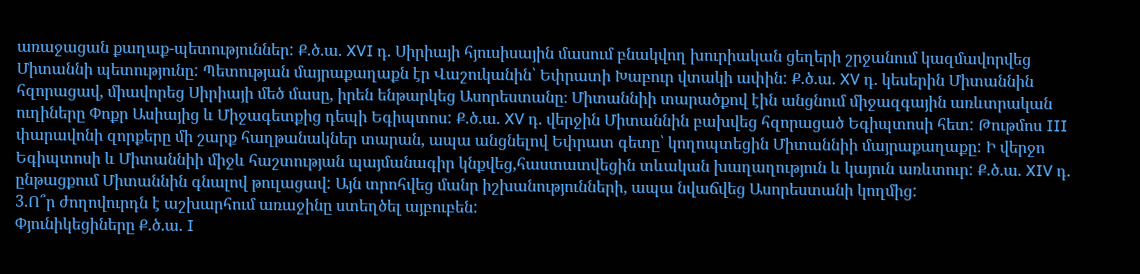առաջացան քաղաք-պետություններ: Ք.ծ.ա. XVI դ. Սիրիայի հյուսիսային մասում բնակվող խուրիական ցեղերի շրջանում կազմավորվեց Միտաննի պետությունը: Պետության մայրաքաղաքն էր Վաշուկանին՝ Եփրատի Խաբուր վտակի ափին: Ք.ծ.ա. XV դ. կեսերին Միտաննին հզորացավ, միավորեց Սիրիայի մեծ մասը, իրեն ենթարկեց Ասորեստանը։ Միտաննիի տարածքով էին անցնում միջազգային առևտրական ուղիները Փոքր Ասիայից և Միջագետքից դեպի Եգիպտոս: Ք.ծ.ա. XV դ. վերջին Միտաննին բախվեց հզորացած Եգիպտոսի հետ: Թութմոս III փարավոնի զորքերը մի շարք հաղթանակներ տարան, ապա անցնելով Եփրատ գետը՝ կողոպտեցին Միտաննիի մայրաքաղաքը: Ի վերջո Եգիպտոսի և Միտաննիի միջև հաշտության պայմանագիր կնքվեց,հաստատվեցին տևական խաղաղություն և կայուն առևտուր: Ք.ծ.ա. XIV դ. ընթացքում Միտաննին գնալով թուլացավ: Այն տրոհվեց մանր իշխանությունների, ապա նվաճվեց Ասորեստանի կողմից:
3.Ո՞ր ժողովուրդն է աշխարհում առաջինը ստեղծել այբուբեն:
Փյունիկեցիները Ք.ծ.ա. I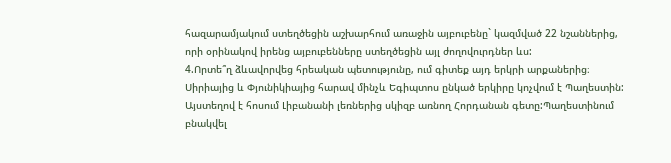հազարամյակում ստեղծեցին աշխարհում առաջին այբուբենը` կազմված 22 նշաններից, որի օրինակով իրենց այբուբենները ստեղծեցին այլ ժողովուրդներ ևս:
4.Որտե՞ղ ձևավորվեց հրեական պետությունը, ում գիտեք այդ երկրի արքաներից։
Սիրիայից և Փյունիկիայից հարավ մինչև Եգիպտոս ընկած երկիրը կոչվում է Պաղեստին: Այստեղով է հոսում Լիբանանի լեռներից սկիզբ առնող Հորդանան գետը:Պաղեստինում բնակվել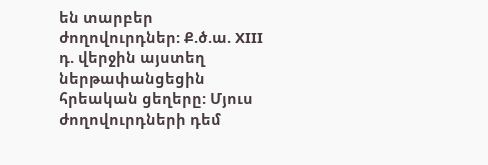են տարբեր ժողովուրդներ: Ք.ծ.ա. XIII դ. վերջին այստեղ ներթափանցեցին հրեական ցեղերը: Մյուս ժողովուրդների դեմ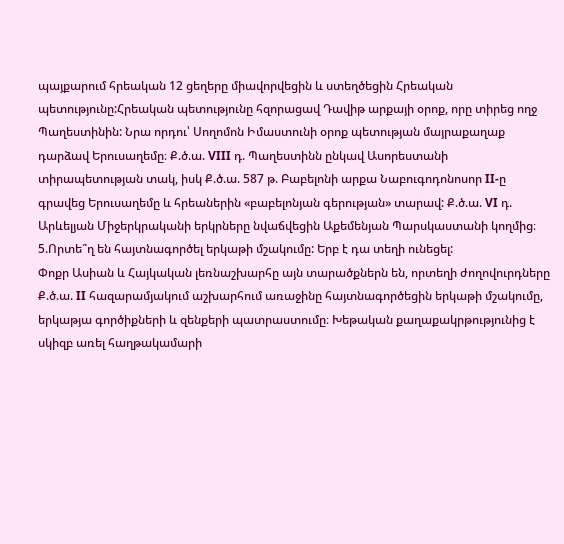պայքարում հրեական 12 ցեղերը միավորվեցին և ստեղծեցին Հրեական պետությունը:Հրեական պետությունը հզորացավ Դավիթ արքայի օրոք, որը տիրեց ողջ Պաղեստինին: Նրա որդու՝ Սողոմոն Իմաստունի օրոք պետության մայրաքաղաք դարձավ Երուսաղեմը։ Ք.ծ.ա. VIII դ. Պաղեստինն ընկավ Ասորեստանի տիրապետության տակ, իսկ Ք.ծ.ա. 587 թ. Բաբելոնի արքա Նաբուգոդոնոսոր II-ը գրավեց Երուսաղեմը և հրեաներին «բաբելոնյան գերության» տարավ: Ք.ծ.ա. VI դ. Արևելյան Միջերկրականի երկրները նվաճվեցին Աքեմենյան Պարսկաստանի կողմից։
5.Որտե՞ղ են հայտնագործել երկաթի մշակումը: Երբ է դա տեղի ունեցել:
Փոքր Ասիան և Հայկական լեռնաշխարհը այն տարածքներն են, որտեղի ժողովուրդները Ք.ծ.ա. II հազարամյակում աշխարհում առաջինը հայտնագործեցին երկաթի մշակումը, երկաթյա գործիքների և զենքերի պատրաստումը։ Խեթական քաղաքակրթությունից է սկիզբ առել հաղթակամարի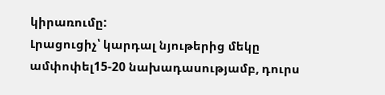կիրառումը:
Լրացուցիչ՝ կարդալ նյութերից մեկը ամփոփել15-20 նախադասությամբ, դուրս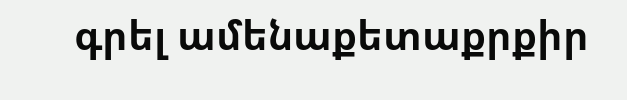գրել ամենաքետաքրքիր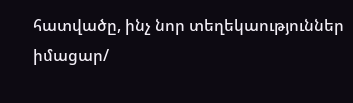հատվածը, ինչ նոր տեղեկաություններ իմացար/